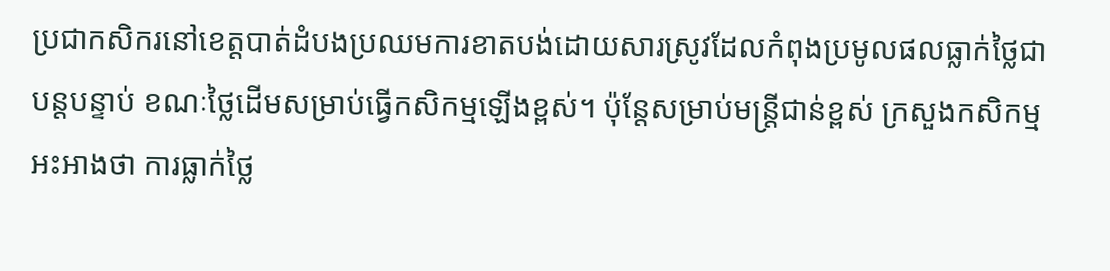ប្រជាកសិករនៅខេត្តបាត់ដំបងប្រឈមការខាតបង់ដោយសារស្រូវដែលកំពុងប្រមូលផលធ្លាក់ថ្លៃជាបន្តបន្ទាប់ ខណៈថ្លៃដើមសម្រាប់ធ្វើកសិកម្មឡើងខ្ពស់។ ប៉ុន្តែសម្រាប់មន្ត្រីជាន់ខ្ពស់ ក្រសួងកសិកម្ម អះអាងថា ការធ្លាក់ថ្លៃ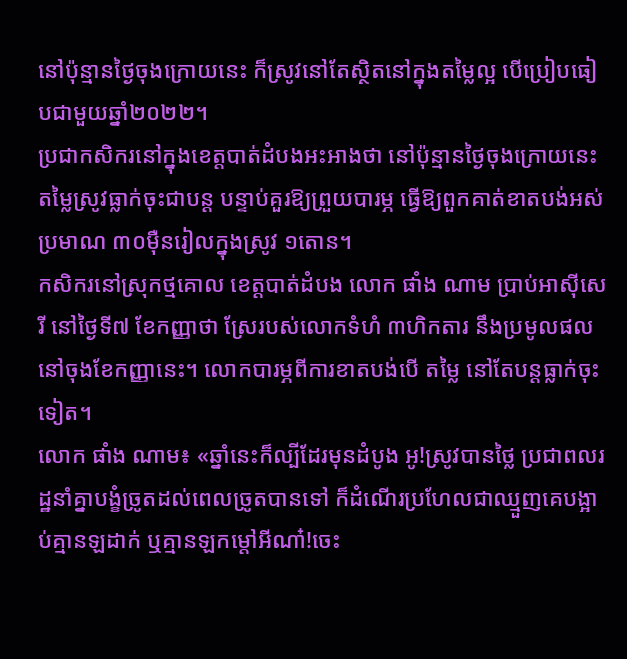នៅប៉ុន្មានថ្ងៃចុងក្រោយនេះ ក៏ស្រូវនៅតែស្ថិតនៅក្នុងតម្លៃល្អ បើប្រៀបធៀបជាមួយឆ្នាំ២០២២។
ប្រជាកសិករនៅក្នុងខេត្តបាត់ដំបងអះអាងថា នៅប៉ុន្មានថ្ងៃចុងក្រោយនេះ តម្លៃស្រូវធ្លាក់ចុះជាបន្ត បន្ទាប់គួរឱ្យព្រួយបារម្ភ ធ្វើឱ្យពួកគាត់ខាតបង់អស់ប្រមាណ ៣០ម៉ឺនរៀលក្នុងស្រូវ ១តោន។
កសិករនៅស្រុកថ្មគោល ខេត្តបាត់ដំបង លោក ផាំង ណាម ប្រាប់អាស៊ីសេរី នៅថ្ងៃទី៧ ខែកញ្ញាថា ស្រែរបស់លោកទំហំ ៣ហិកតារ នឹងប្រមូលផលនៅចុងខែកញ្ញានេះ។ លោកបារម្ភពីការខាតបង់បើ តម្លៃ នៅតែបន្តធ្លាក់ចុះទៀត។
លោក ផាំង ណាម៖ «ឆ្នាំនេះក៏ល្បីដែរមុនដំបូង អូ!ស្រូវបានថ្លៃ ប្រជាពលរដ្ឋនាំគ្នាបង្ខំច្រូតដល់ពេលច្រូតបានទៅ ក៏ដំណើរប្រហែលជាឈ្មួញគេបង្អាប់គ្មានឡដាក់ ឬគ្មានឡកម្តៅអីណា៎!ចេះ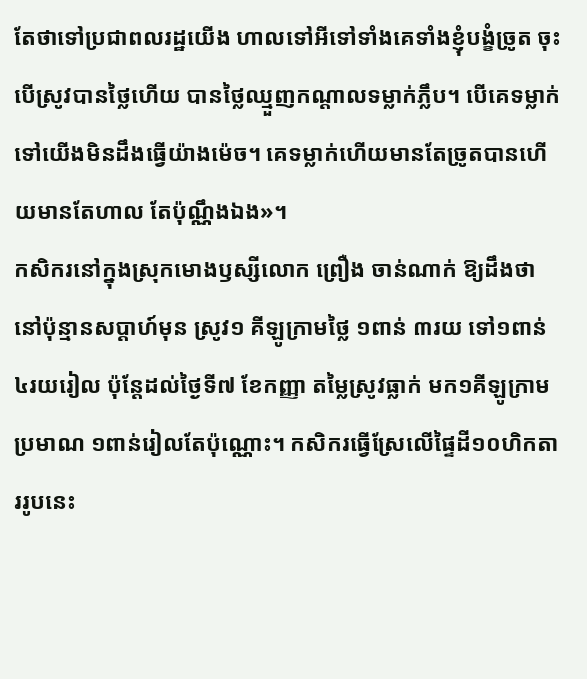តែថាទៅប្រជាពលរដ្ឋយើង ហាលទៅអីទៅទាំងគេទាំងខ្ញុំបង្ខំច្រូត ចុះបើស្រូវបានថ្លៃហើយ បានថ្លៃឈ្មួញកណ្តាលទម្លាក់ភ្លឹប។ បើគេទម្លាក់ទៅយើងមិនដឹងធ្វើយ៉ាងម៉េច។ គេទម្លាក់ហើយមានតែច្រូតបានហើយមានតែហាល តែប៉ុណ្ណឹងឯង»។
កសិករនៅក្នុងស្រុកមោងឫស្សីលោក ព្រឿង ចាន់ណាក់ ឱ្យដឹងថា នៅប៉ុន្មានសប្តាហ៍មុន ស្រូវ១ គីឡូក្រាមថ្លៃ ១ពាន់ ៣រយ ទៅ១ពាន់ ៤រយរៀល ប៉ុន្តែដល់ថ្ងៃទី៧ ខែកញ្ញា តម្លៃស្រូវធ្លាក់ មក១គីឡូក្រាម ប្រមាណ ១ពាន់រៀលតែប៉ុណ្ណោះ។ កសិករធ្វើស្រែលើផ្ទៃដី១០ហិកតាររូបនេះ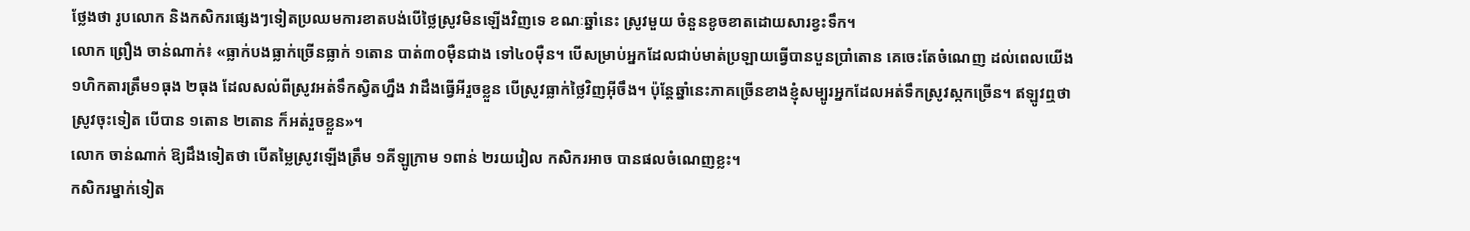ថ្លែងថា រូបលោក និងកសិករផ្សេងៗទៀតប្រឈមការខាតបង់បើថ្លៃស្រូវមិនឡើងវិញទេ ខណៈឆ្នាំនេះ ស្រូវមួយ ចំនួនខូចខាតដោយសារខ្វះទឹក។
លោក ព្រឿង ចាន់ណាក់៖ «ធ្លាក់បងធ្លាក់ច្រើនធ្លាក់ ១តោន បាត់៣០ម៉ឺនជាង ទៅ៤០ម៉ឺន។ បើសម្រាប់អ្នកដែលជាប់មាត់ប្រឡាយធ្វើបានបួនប្រាំតោន គេចេះតែចំណេញ ដល់ពេលយើង ១ហិកតារត្រឹម១ធុង ២ធុង ដែលសល់ពីស្រូវអត់ទឹកស្វិតហ្នឹង វាដឹងធ្វើអីរួចខ្លួន បើស្រូវធ្លាក់ថ្លៃវិញអ៊ីចឹង។ ប៉ុន្តែឆ្នាំនេះភាគច្រើនខាងខ្ញុំសម្បូរអ្នកដែលអត់ទឹកស្រូវស្កកច្រើន។ ឥឡូវឮថា ស្រូវចុះទៀត បើបាន ១តោន ២តោន ក៏អត់រួចខ្លួន»។
លោក ចាន់ណាក់ ឱ្យដឹងទៀតថា បើតម្លៃស្រូវឡើងត្រឹម ១គីឡូក្រាម ១ពាន់ ២រយរៀល កសិករអាច បានផលចំណេញខ្លះ។
កសិករម្នាក់ទៀត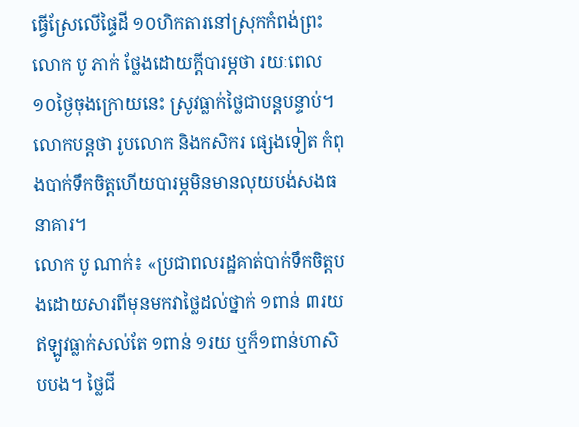ធ្វើស្រែលើផ្ទៃដី ១០ហិកតារនៅស្រុកកំពង់ព្រះ លោក បូ ភាក់ ថ្លែងដោយក្តីបារម្ភថា រយៈពេល១០ថ្ងៃចុងក្រោយនេះ ស្រូវធ្លាក់ថ្លៃជាបន្តបន្ទាប់។ លោកបន្តថា រូបលោក និងកសិករ ផ្សេងទៀត កំពុងបាក់ទឹកចិត្តហើយបារម្ភមិនមានលុយបង់សងធនាគារ។
លោក បូ ណាក់៖ «ប្រជាពលរដ្ឋគាត់បាក់ទឹកចិត្តបងដោយសារពីមុនមកវាថ្លៃដល់ថ្នាក់ ១ពាន់ ៣រយឥឡូវធ្លាក់សល់តែ ១ពាន់ ១រយ ឬក៏១ពាន់ហាសិបបង។ ថ្លៃជី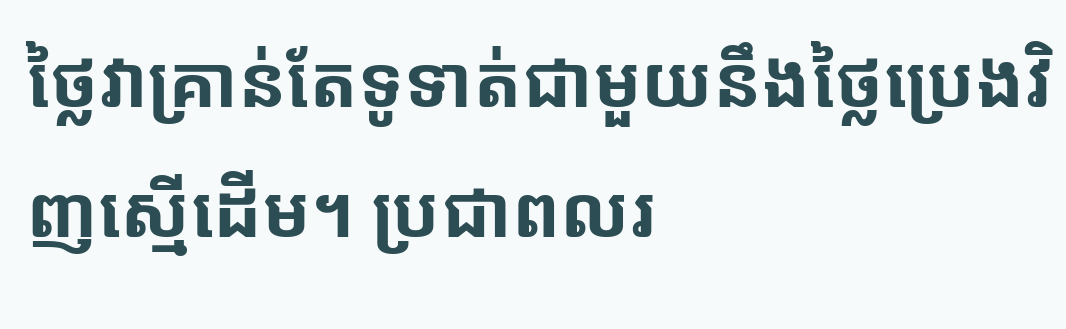ថ្លៃវាគ្រាន់តែទូទាត់ជាមួយនឹងថ្លៃប្រេងវិញស្មើដើម។ ប្រជាពលរ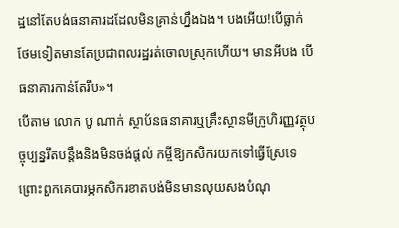ដ្ឋនៅតែបង់ធនាគារដដែលមិនគ្រាន់ហ្នឹងឯង។ បងអើយ!បើធ្លាក់ថែមទៀតមានតែប្រជាពលរដ្ឋរត់ចោលស្រុកហើយ។ មានអីបង បើធនាគារកាន់តែរឹប»។
បើតាម លោក បូ ណាក់ ស្ថាប័នធនាគារឬគ្រឹះស្ថានមីក្រូហិរញ្ញវត្ថុបច្ចុប្បន្នរឹតបន្តឹងនិងមិនចង់ផ្តល់ កម្ចីឱ្យកសិករយកទៅធ្វើស្រែទេ ព្រោះពួកគេបារម្ភកសិករខាតបង់មិនមានលុយសងបំណុ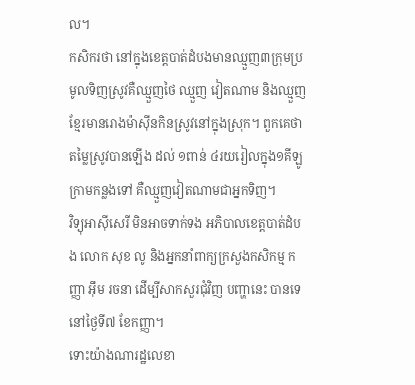ល។
កសិករថា នៅក្នុងខេត្តបាត់ដំបងមានឈ្មួញ៣ក្រុមប្រមូលទិញស្រូវគឺឈ្មួញថៃ ឈ្មួញ វៀតណាម និងឈ្មួញខ្មែរមានរោងម៉ាស៊ីនកិនស្រូវនៅក្នុងស្រុក។ ពួកគេថា តម្លៃស្រូវបានឡើង ដល់ ១ពាន់ ៤រយរៀលក្នុង១គីឡូក្រាមកន្លងទៅ គឺឈ្មួញវៀតណាមជាអ្នកទិញ។
វិទ្យុអាស៊ីសេរី មិនអាចទាក់ទង អភិបាលខេត្តបាត់ដំបង លោក សុខ លូ និងអ្នកនាំពាក្យក្រសួងកសិកម្ម កញ្ញា អ៊ឹម រចនា ដើម្បីសាកសួរជុំវិញ បញ្ហានេះ បានទេនៅថ្ងៃទី៧ ខែកញ្ញា។
ទោះយ៉ាងណារដ្ឋលេខា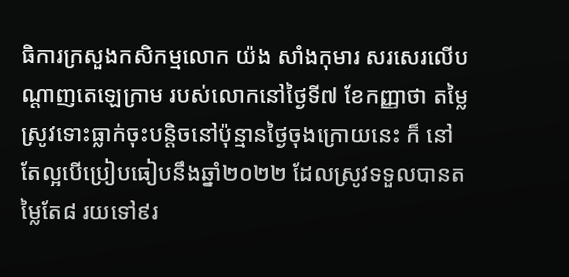ធិការក្រសួងកសិកម្មលោក យ៉ង សាំងកុមារ សរសេរលើបណ្ដាញតេឡេក្រាម របស់លោកនៅថ្ងៃទី៧ ខែកញ្ញាថា តម្លៃស្រូវទោះធ្លាក់ចុះបន្តិចនៅប៉ុន្មានថ្ងៃចុងក្រោយនេះ ក៏ នៅតែល្អបើប្រៀបធៀបនឹងឆ្នាំ២០២២ ដែលស្រូវទទួលបានតម្លៃតែ៨ រយទៅ៩រ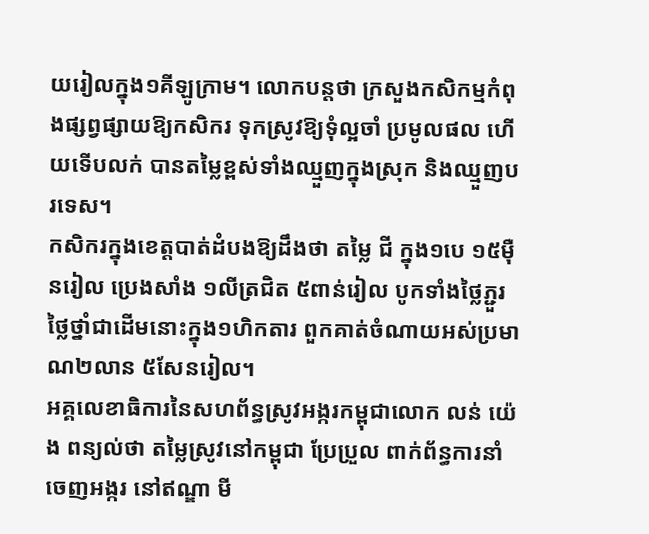យរៀលក្នុង១គីឡូក្រាម។ លោកបន្តថា ក្រសួងកសិកម្មកំពុងផ្សព្វផ្សាយឱ្យកសិករ ទុកស្រូវឱ្យទុំល្អចាំ ប្រមូលផល ហើយទើបលក់ បានតម្លៃខ្ពស់ទាំងឈ្មួញក្នុងស្រុក និងឈ្មួញបរទេស។
កសិករក្នុងខេត្តបាត់ដំបងឱ្យដឹងថា តម្លៃ ជី ក្នុង១បេ ១៥ម៉ឺនរៀល ប្រេងសាំង ១លីត្រជិត ៥ពាន់រៀល បូកទាំងថ្លៃភ្ជួរ ថ្លៃថ្នាំជាដើមនោះក្នុង១ហិកតារ ពួកគាត់ចំណាយអស់ប្រមាណ២លាន ៥សែនរៀល។
អគ្គលេខាធិការនៃសហព័ន្ធស្រូវអង្ករកម្ពុជាលោក លន់ យ៉េង ពន្យល់ថា តម្លៃស្រូវនៅកម្ពុជា ប្រែប្រួល ពាក់ព័ន្ធការនាំចេញអង្ករ នៅឥណ្ឌា មី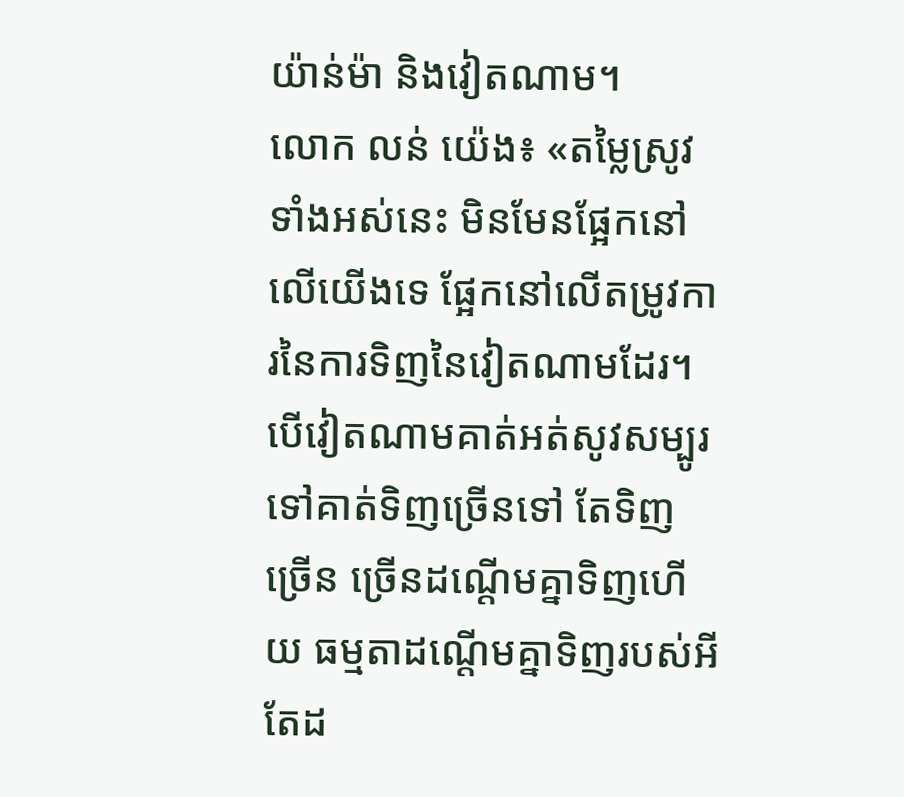យ៉ាន់ម៉ា និងវៀតណាម។
លោក លន់ យ៉េង៖ «តម្លៃស្រូវទាំងអស់នេះ មិនមែនផ្អែកនៅលើយើងទេ ផ្អែកនៅលើតម្រូវការនៃការទិញនៃវៀតណាមដែរ។ បើវៀតណាមគាត់អត់សូវសម្បូរទៅគាត់ទិញច្រើនទៅ តែទិញច្រើន ច្រើនដណ្តើមគ្នាទិញហើយ ធម្មតាដណ្តើមគ្នាទិញរបស់អីតែដ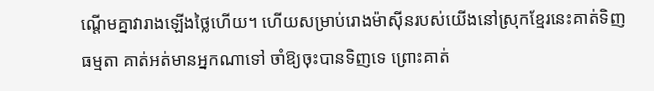ណ្តើមគ្នាវារាងឡើងថ្លៃហើយ។ ហើយសម្រាប់រោងម៉ាស៊ីនរបស់យើងនៅស្រុកខ្មែរនេះគាត់ទិញធម្មតា គាត់អត់មានអ្នកណាទៅ ចាំឱ្យចុះបានទិញទេ ព្រោះគាត់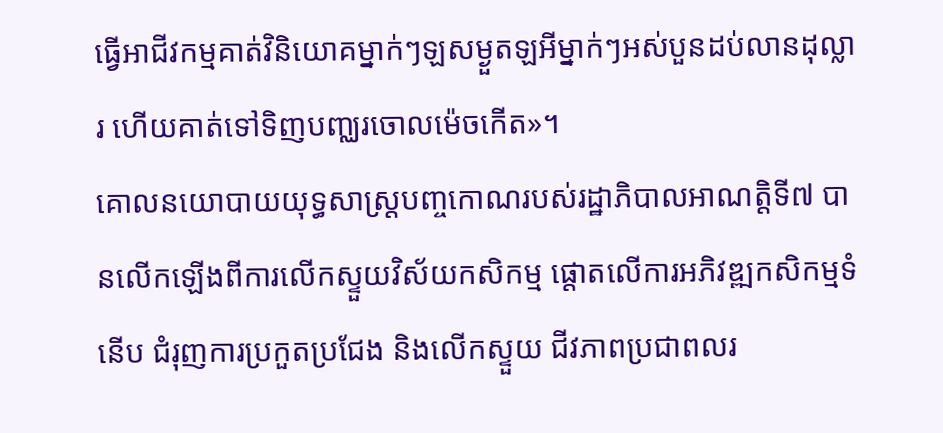ធ្វើអាជីវកម្មគាត់វិនិយោគម្នាក់ៗឡសម្ងួតឡអីម្នាក់ៗអស់បួនដប់លានដុល្លារ ហើយគាត់ទៅទិញបញ្ឈរចោលម៉េចកើត»។
គោលនយោបាយយុទ្ធសាស្ត្របញ្ចកោណរបស់រដ្ឋាភិបាលអាណត្តិទី៧ បានលើកឡើងពីការលើកស្ទួយវិស័យកសិកម្ម ផ្តោតលើការអភិវឌ្ឍកសិកម្មទំនើប ជំរុញការប្រកួតប្រជែង និងលើកស្ទួយ ជីវភាពប្រជាពលរ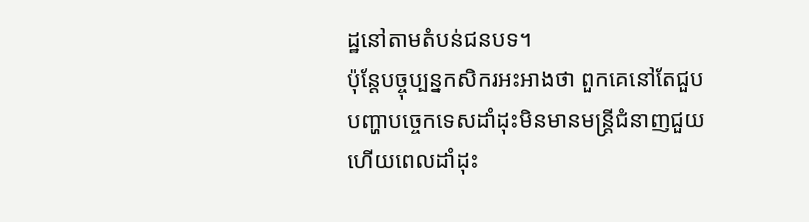ដ្ឋនៅតាមតំបន់ជនបទ។
ប៉ុន្តែបច្ចុប្បន្នកសិករអះអាងថា ពួកគេនៅតែជួបបញ្ហាបច្ចេកទេសដាំដុះមិនមានមន្ត្រីជំនាញជួយ ហើយពេលដាំដុះ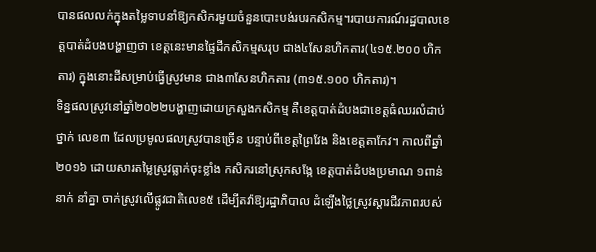បានផលលក់ក្នុងតម្លៃទាបនាំឱ្យកសិករមួយចំនួនបោះបង់របរកសិកម្ម។របាយការណ៍រដ្ឋបាលខេត្តបាត់ដំបងបង្ហាញថា ខេត្តនេះមានផ្ទៃដីកសិកម្មសរុប ជាង៤សែនហិកតារ(៤១៥.២០០ ហិកតារ) ក្នុងនោះដីសម្រាប់ធ្វើស្រូវមាន ជាង៣សែនហិកតារ (៣១៥.១០០ ហិកតារ)។
ទិន្នផលស្រូវនៅឆ្នាំ២០២២បង្ហាញដោយក្រសួងកសិកម្ម គឺខេត្តបាត់ដំបងជាខេត្តធំឈរលំដាប់ថ្នាក់ លេខ៣ ដែលប្រមូលផលស្រូវបានច្រើន បន្ទាប់ពីខេត្តព្រៃវែង និងខេត្តតាកែវ។ កាលពីឆ្នាំ២០១៦ ដោយសារតម្លៃស្រូវធ្លាក់ចុះខ្លាំង កសិករនៅស្រុកសង្កែ ខេត្តបាត់ដំបងប្រមាណ ១ពាន់នាក់ នាំគ្នា ចាក់ស្រូវលើផ្លូវជាតិលេខ៥ ដើម្បីតវ៉ាឱ្យរដ្ឋាភិបាល ដំឡើងថ្លៃស្រូវស្ដារជីវភាពរបស់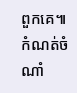ពួកគេ៕
កំណត់ចំណាំ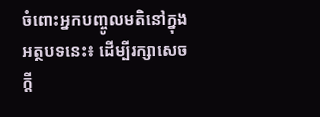ចំពោះអ្នកបញ្ចូលមតិនៅក្នុងអត្ថបទនេះ៖ ដើម្បីរក្សាសេចក្ដី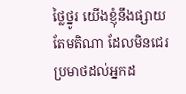ថ្លៃថ្នូរ យើងខ្ញុំនឹងផ្សាយតែមតិណា ដែលមិនជេរប្រមាថដល់អ្នកដ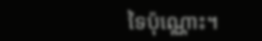ទៃប៉ុណ្ណោះ។